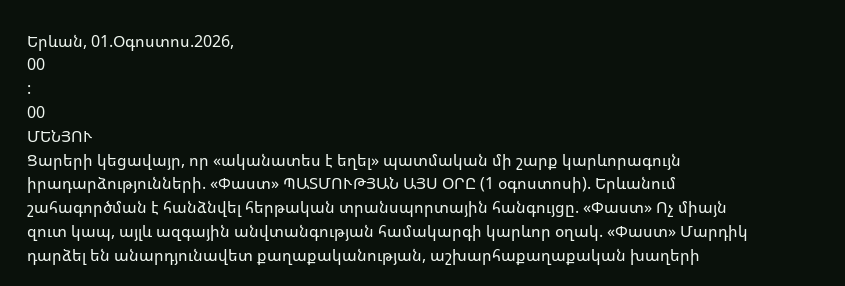Երևան, 01.Օգոստոս.2026,
00
:
00
ՄԵՆՅՈՒ
Ցարերի կեցավայր, որ «ականատես է եղել» պատմական մի շարք կարևորագույն իրադարձությունների. «Փաստ» ՊԱՏՄՈՒԹՅԱՆ ԱՅՍ ՕՐԸ (1 օգոստոսի). Երևանում շահագործման է հանձնվել հերթական տրանսպորտային հանգույցը. «Փաստ» Ոչ միայն զուտ կապ, այլև ազգային անվտանգության համակարգի կարևոր օղակ. «Փաստ» Մարդիկ դարձել են անարդյունավետ քաղաքականության, աշխարհաքաղաքական խաղերի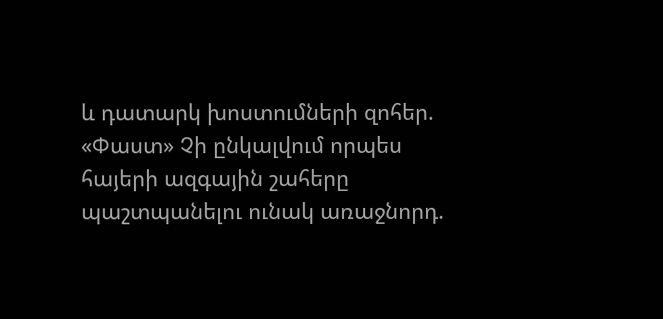և դատարկ խոստումների զոհեր. «Փաստ» Չի ընկալվում որպես հայերի ազգային շահերը պաշտպանելու ունակ առաջնորդ.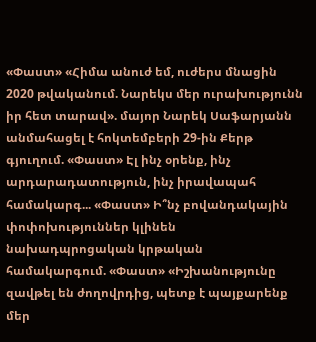«Փաստ» «Հիմա անուժ եմ, ուժերս մնացին 2020 թվականում. Նարեկս մեր ուրախությունն իր հետ տարավ». մայոր Նարեկ Սաֆարյանն անմահացել է հոկտեմբերի 29-ին Քերթ գյուղում. «Փաստ» Էլ ինչ օրենք, ինչ արդարադատություն, ինչ իրավապահ համակարգ... «Փաստ» Ի՞նչ բովանդակային փոփոխություններ կլինեն նախադպրոցական կրթական համակարգում. «Փաստ» «Իշխանությունը զավթել են ժողովրդից, պետք է պայքարենք մեր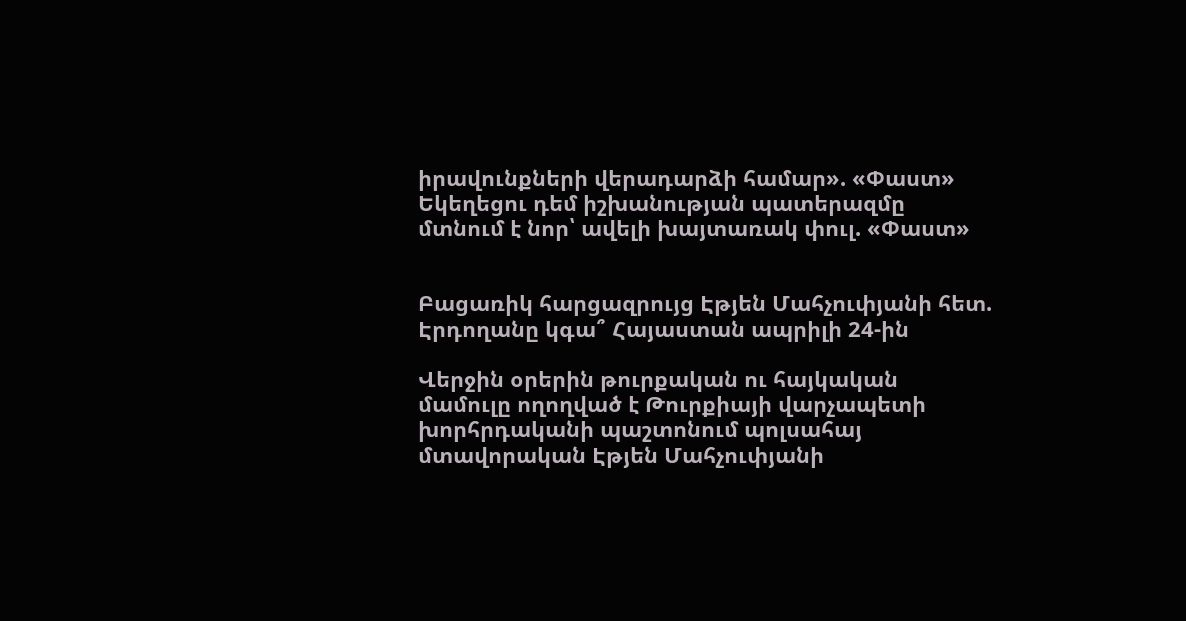իրավունքների վերադարձի համար». «Փաստ» Եկեղեցու դեմ իշխանության պատերազմը մտնում է նոր՝ ավելի խայտառակ փուլ. «Փաստ»


Բացառիկ հարցազրույց Էթյեն Մահչուփյանի հետ. Էրդողանը կգա՞ Հայաստան ապրիլի 24-ին

Վերջին օրերին թուրքական ու հայկական մամուլը ողողված է Թուրքիայի վարչապետի խորհրդականի պաշտոնում պոլսահայ մտավորական Էթյեն Մահչուփյանի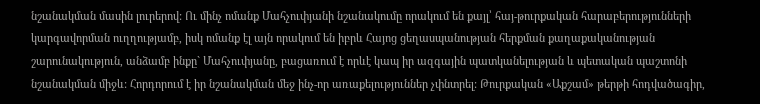նշանակման մասին լուրերով: Ու մինչ ոմանք Մահչուփյանի նշանակումը որակում են քայլ՝ հայ-թուրքական հարաբերությունների կարգավորման ուղղությամբ, իսկ ոմանք էլ այն որակում են իբրև Հայոց ցեղասպանության հերքման քաղաքականության շարունակություն, անձամբ ինքը` Մահչուփյանը, բացառում է որևէ կապ իր ազգային պատկանելության և պետական պաշտոնի նշանակման միջև: Հորդորում է իր նշանակման մեջ ինչ-որ առաքելություններ չփնտրել: Թուրքական «Աքշամ» թերթի հոդվածագիր,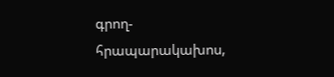գրող-հրապարակախոս,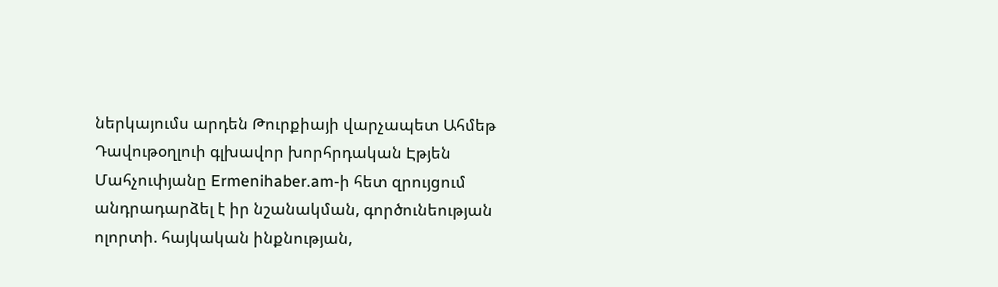ներկայումս արդեն Թուրքիայի վարչապետ Ահմեթ Դավութօղլուի գլխավոր խորհրդական Էթյեն Մահչուփյանը Ermenihaber.am-ի հետ զրույցում անդրադարձել է իր նշանակման, գործունեության ոլորտի. հայկական ինքնության,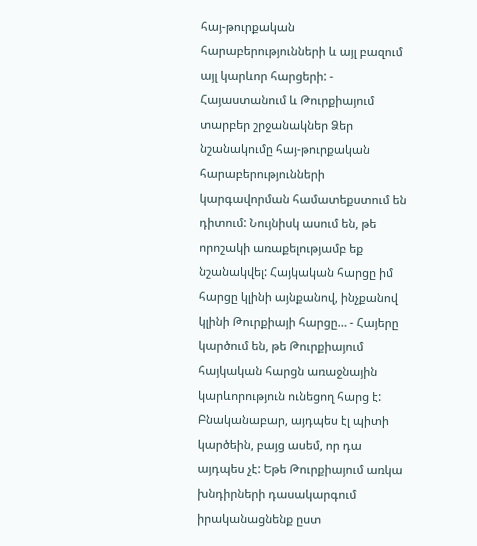հայ-թուրքական հարաբերությունների և այլ բազում այլ կարևոր հարցերի: - Հայաստանում և Թուրքիայում տարբեր շրջանակներ Ձեր նշանակումը հայ-թուրքական հարաբերությունների կարգավորման համատեքստում են դիտում: Նույնիսկ ասում են, թե որոշակի առաքելությամբ եք նշանակվել: Հայկական հարցը իմ հարցը կլինի այնքանով, ինչքանով կլինի Թուրքիայի հարցը… - Հայերը կարծում են, թե Թուրքիայում հայկական հարցն առաջնային կարևորություն ունեցող հարց է: Բնականաբար, այդպես էլ պիտի կարծեին, բայց ասեմ, որ դա այդպես չէ: Եթե Թուրքիայում առկա խնդիրների դասակարգում իրականացնենք ըստ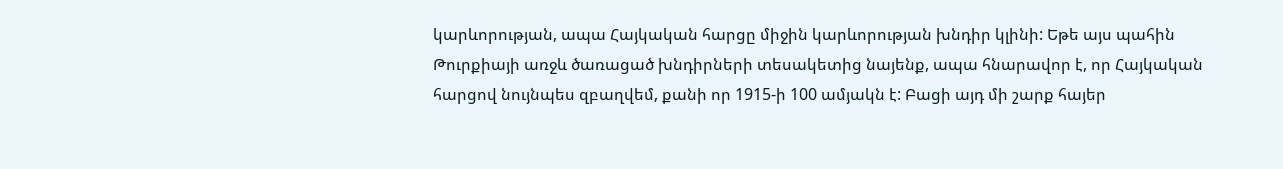կարևորության, ապա Հայկական հարցը միջին կարևորության խնդիր կլինի: Եթե այս պահին Թուրքիայի առջև ծառացած խնդիրների տեսակետից նայենք, ապա հնարավոր է, որ Հայկական հարցով նույնպես զբաղվեմ, քանի որ 1915-ի 100 ամյակն է: Բացի այդ մի շարք հայեր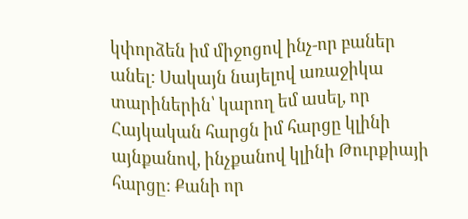կփորձեն իմ միջոցով ինչ-որ բաներ անել: Սակայն նայելով առաջիկա տարիներին՝ կարող եմ ասել, որ Հայկական հարցն իմ հարցը կլինի այնքանով, ինչքանով կլինի Թուրքիայի հարցը: Քանի որ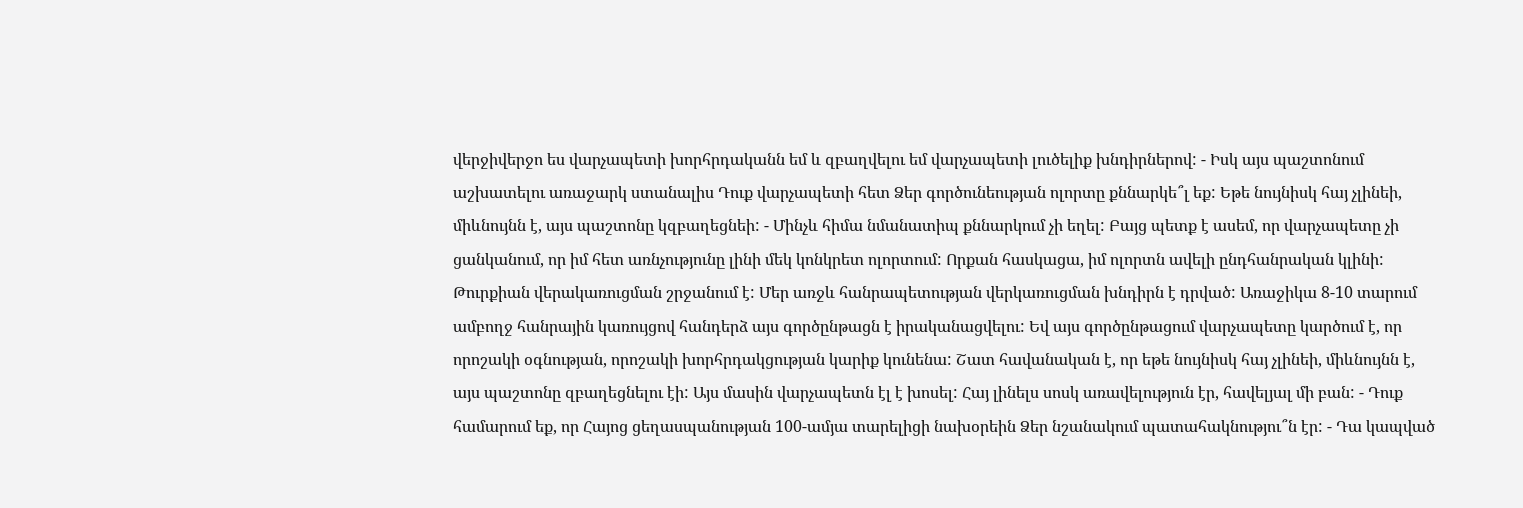վերջիվերջո ես վարչապետի խորհրդականն եմ և զբաղվելու եմ վարչապետի լուծելիք խնդիրներով: - Իսկ այս պաշտոնում աշխատելու առաջարկ ստանալիս Դուք վարչապետի հետ Ձեր գործունեության ոլորտը քննարկե՞լ եք: Եթե նույնիսկ հայ չլինեի, միևնույնն է, այս պաշտոնը կզբաղեցնեի: - Մինչև հիմա նմանատիպ քննարկում չի եղել: Բայց պետք է ասեմ, որ վարչապետը չի ցանկանում, որ իմ հետ առնչությունը լինի մեկ կոնկրետ ոլորտում: Որքան հասկացա, իմ ոլորտն ավելի ընդհանրական կլինի: Թուրքիան վերակառուցման շրջանում է: Մեր առջև հանրապետության վերկառուցման խնդիրն է դրված: Առաջիկա 8-10 տարում ամբողջ հանրային կառույցով հանդերձ այս գործընթացն է իրականացվելու: Եվ այս գործընթացում վարչապետը կարծում է, որ որոշակի օգնության, որոշակի խորհրդակցության կարիք կունենա: Շատ հավանական է, որ եթե նույնիսկ հայ չլինեի, միևնույնն է, այս պաշտոնը զբաղեցնելու էի: Այս մասին վարչապետն էլ է խոսել: Հայ լինելս սոսկ առավելություն էր, հավելյալ մի բան: - Դուք համարում եք, որ Հայոց ցեղասպանության 100-ամյա տարելիցի նախօրեին Ձեր նշանակում պատահակնությու՞ն էր: - Դա կապված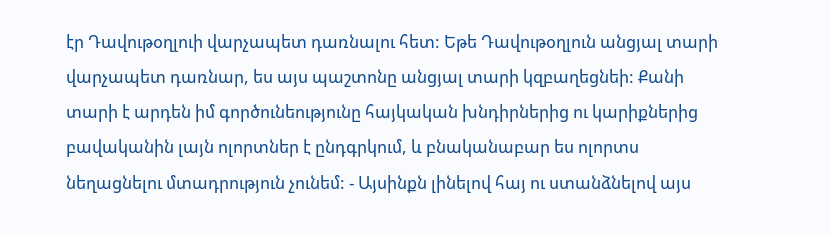էր Դավութօղլուի վարչապետ դառնալու հետ: Եթե Դավութօղլուն անցյալ տարի վարչապետ դառնար, ես այս պաշտոնը անցյալ տարի կզբաղեցնեի: Քանի տարի է արդեն իմ գործունեությունը հայկական խնդիրներից ու կարիքներից բավականին լայն ոլորտներ է ընդգրկում, և բնականաբար ես ոլորտս նեղացնելու մտադրություն չունեմ: - Այսինքն լինելով հայ ու ստանձնելով այս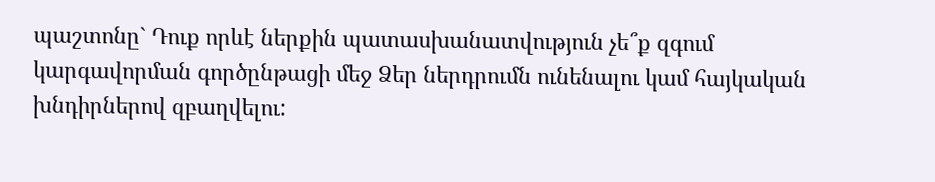պաշտոնը` Դուք որևէ ներքին պատասխանատվություն չե՞ք զգում կարգավորման գործընթացի մեջ Ձեր ներդրումն ունենալու կամ հայկական խնդիրներով զբաղվելու: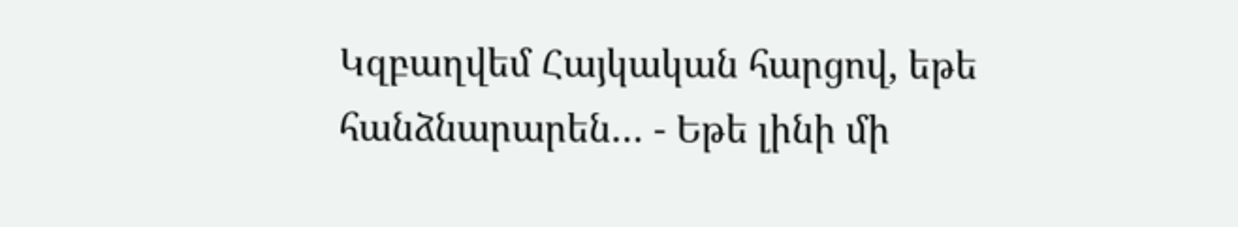Կզբաղվեմ Հայկական հարցով, եթե հանձնարարեն… - Եթե լինի մի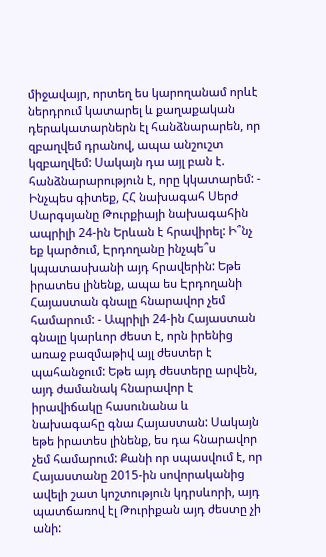միջավայր, որտեղ ես կարողանամ որևէ ներդրում կատարել և քաղաքական դերակատարներն էլ հանձնարարեն, որ զբաղվեմ դրանով, ապա անշուշտ կզբաղվեմ: Սակայն դա այլ բան է. հանձնարարություն է, որը կկատարեմ: - Ինչպես գիտեք, ՀՀ նախագահ Սերժ Սարգսյանը Թուրքիայի նախագահին ապրիլի 24-ին Երևան է հրավիրել: Ի՞նչ եք կարծում, Էրդողանը ինչպե՞ս կպատասխանի այդ հրավերին: Եթե իրատես լինենք, ապա ես Էրդողանի Հայաստան գնալը հնարավոր չեմ համարում: - Ապրիլի 24-ին Հայաստան գնալը կարևոր ժեստ է, որն իրենից առաջ բազմաթիվ այլ ժեստեր է պահանջում: Եթե այդ ժեստերը արվեն, այդ ժամանակ հնարավոր է իրավիճակը հասունանա և նախագահը գնա Հայաստան: Սակայն եթե իրատես լինենք, ես դա հնարավոր չեմ համարում: Քանի որ սպասվում է, որ Հայաստանը 2015-ին սովորականից ավելի շատ կոշտություն կդրսևորի, այդ պատճառով էլ Թուրիքան այդ ժեստը չի անի: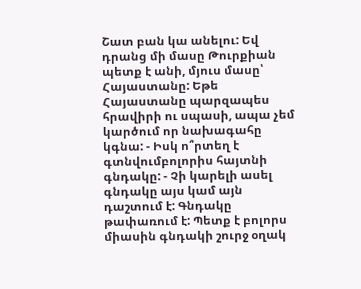Շատ բան կա անելու: Եվ դրանց մի մասը Թուրքիան պետք է անի, մյուս մասը՝ Հայաստանը: Եթե Հայաստանը պարզապես հրավիրի ու սպասի, ապա չեմ կարծում որ նախագահը կգնա: - Իսկ ո՞րտեղ է գտնվումբոլորիս հայտնի գնդակը: - Չի կարելի ասել գնդակը այս կամ այն դաշտում է: Գնդակը թափառում է: Պետք է բոլորս միասին գնդակի շուրջ օղակ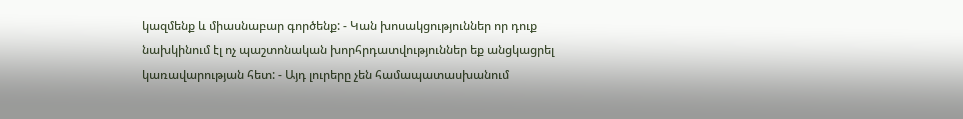կազմենք և միասնաբար գործենք: - Կան խոսակցություններ որ դուք նախկինում էլ ոչ պաշտոնական խորհրդատվություններ եք անցկացրել կառավարության հետ: - Այդ լուրերը չեն համապատասխանում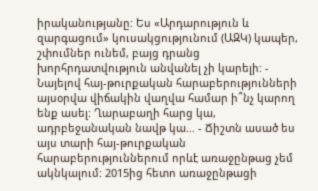իրականությանը: Ես «Արդարություն և զարգացում» կուսակցությունում (ԱԶԿ) կապեր, շփումներ ունեմ, բայց դրանց խորհրդատվություն անվանել չի կարելի: - Նայելով հայ-թուրքական հարաբերությունների այսօրվա վիճակին վաղվա համար ի՞նչ կարող ենք ասել: Ղարաբաղի հարց կա, ադրբեջանական նավթ կա… - Ճիշտն ասած ես այս տարի հայ-թուրքական հարաբերություններում որևէ առաջընթաց չեմ ակնկալում: 2015ից հետո առաջընթացի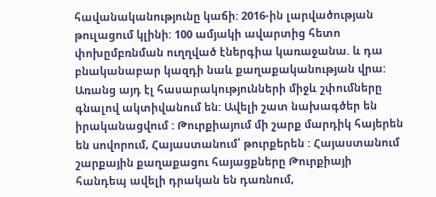հավանականությունը կաճի: 2016-ին լարվածության թուլացում կլինի: 100 ամյակի ավարտից հետո փոխըմբռնման ուղղված էներգիա կառաջանա. և դա բնականաբար կազդի նաև քաղաքականության վրա: Առանց այդ էլ հասարակությունների միջև շփումները գնալով ակտիվանում են: Ավելի շատ նախագծեր են իրականացվում : Թուրքիայում մի շարք մարդիկ հայերեն են սովորում, Հայաստանում՝ թուրքերեն : Հայաստանում շարքային քաղաքացու հայացքները Թուրքիայի հանդեպ ավելի դրական են դառնում,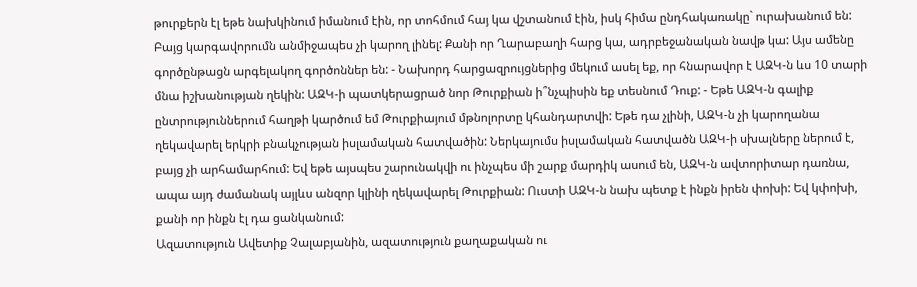թուրքերն էլ եթե նախկինում իմանում էին, որ տոհմում հայ կա վշտանում էին, իսկ հիմա ընդհակառակը` ուրախանում են: Բայց կարգավորումն անմիջապես չի կարող լինել: Քանի որ Ղարաբաղի հարց կա, ադրբեջանական նավթ կա: Այս ամենը գործընթացն արգելակող գործոններ են: - Նախորդ հարցազրույցներից մեկում ասել եք, որ հնարավոր է ԱԶԿ-ն ևս 10 տարի մնա իշխանության ղեկին: ԱԶԿ-ի պատկերացրած նոր Թուրքիան ի՞նչպիսին եք տեսնում Դուք: - Եթե ԱԶԿ-ն գալիք ընտրություններում հաղթի կարծում եմ Թուրքիայում մթնոլորտը կհանդարտվի: Եթե դա չլինի, ԱԶԿ-ն չի կարողանա ղեկավարել երկրի բնակչության իսլամական հատվածին: Ներկայումս իսլամական հատվածն ԱԶԿ-ի սխալները ներում է, բայց չի արհամարհում: Եվ եթե այսպես շարունակվի ու ինչպես մի շարք մարդիկ ասում են, ԱԶԿ-ն ավտորիտար դառնա, ապա այդ ժամանակ այլևս անզոր կլինի ղեկավարել Թուրքիան: Ուստի ԱԶԿ-ն նախ պետք է ինքն իրեն փոխի: Եվ կփոխի, քանի որ ինքն էլ դա ցանկանում:
Ազատություն Ավետիք Չալաբյանին, ազատություն քաղաքական ու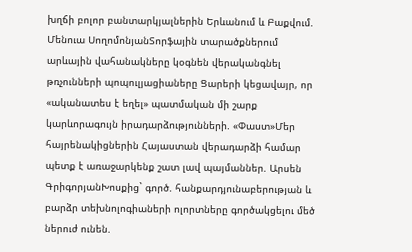խղճի բոլոր բանտարկյալներին Երևանում և Բաքվում. Մենուա ՍողոմոնյանՏորֆային տարածքներում արևային վահանակները կօգնեն վերականգնել թռչունների պոպուլյացիաները Ցարերի կեցավայր, որ «ականատես է եղել» պատմական մի շարք կարևորագույն իրադարձությունների. «Փաստ»Մեր հայրենակիցներին Հայաստան վերադարձի համար պետք է առաջարկենք շատ լավ պայմաններ. Արսեն ԳրիգորյանԽոսքից` գործ. հանքարդյունաբերության և բարձր տեխնոլոգիաների ոլորտները գործակցելու մեծ ներուժ ունեն.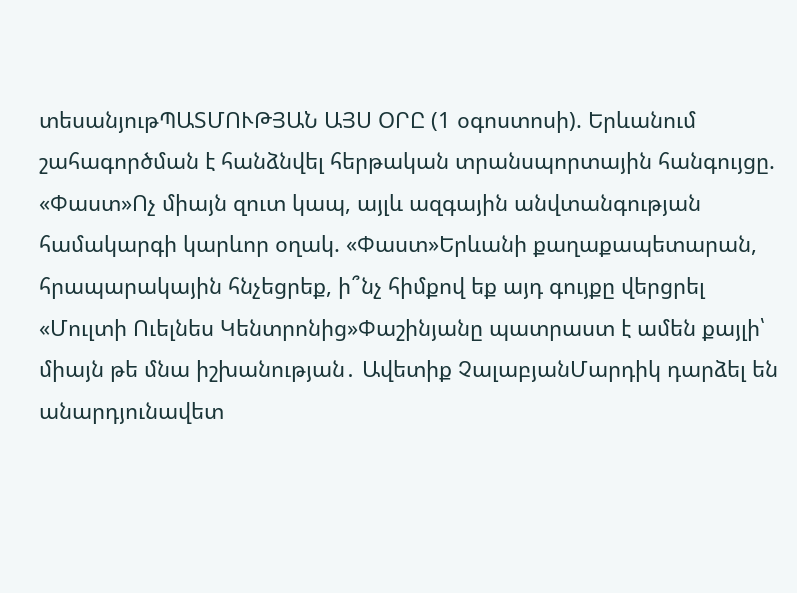տեսանյութՊԱՏՄՈՒԹՅԱՆ ԱՅՍ ՕՐԸ (1 օգոստոսի). Երևանում շահագործման է հանձնվել հերթական տրանսպորտային հանգույցը. «Փաստ»Ոչ միայն զուտ կապ, այլև ազգային անվտանգության համակարգի կարևոր օղակ. «Փաստ»Երևանի քաղաքապետարան, հրապարակային հնչեցրեք, ի՞նչ հիմքով եք այդ գույքը վերցրել «Մուլտի Ուելնես Կենտրոնից»Փաշինյանը պատրաստ է ամեն քայլի՝ միայն թե մնա իշխանության․ Ավետիք ՉալաբյանՄարդիկ դարձել են անարդյունավետ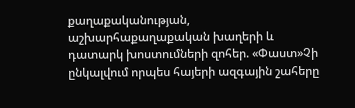քաղաքականության, աշխարհաքաղաքական խաղերի և դատարկ խոստումների զոհեր. «Փաստ»Չի ընկալվում որպես հայերի ազգային շահերը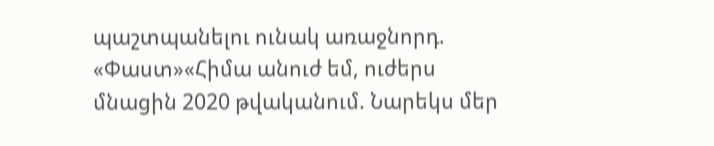պաշտպանելու ունակ առաջնորդ. «Փաստ»«Հիմա անուժ եմ, ուժերս մնացին 2020 թվականում. Նարեկս մեր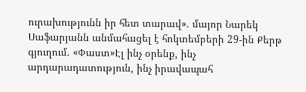ուրախությունն իր հետ տարավ». մայոր Նարեկ Սաֆարյանն անմահացել է հոկտեմբերի 29-ին Քերթ գյուղում. «Փաստ»Էլ ինչ օրենք, ինչ արդարադատություն, ինչ իրավապահ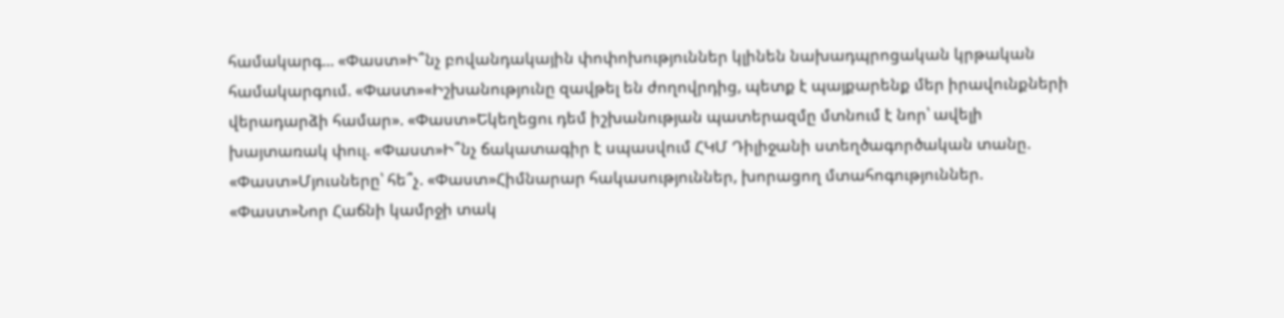համակարգ... «Փաստ»Ի՞նչ բովանդակային փոփոխություններ կլինեն նախադպրոցական կրթական համակարգում. «Փաստ»«Իշխանությունը զավթել են ժողովրդից, պետք է պայքարենք մեր իրավունքների վերադարձի համար». «Փաստ»Եկեղեցու դեմ իշխանության պատերազմը մտնում է նոր՝ ավելի խայտառակ փուլ. «Փաստ»Ի՞նչ ճակատագիր է սպասվում ՀԿՄ Դիլիջանի ստեղծագործական տանը. «Փաստ»Մյուսները՝ հե՞չ. «Փաստ»Հիմնարար հակասություններ, խորացող մտահոգություններ. «Փաստ»Նոր Հաճնի կամրջի տակ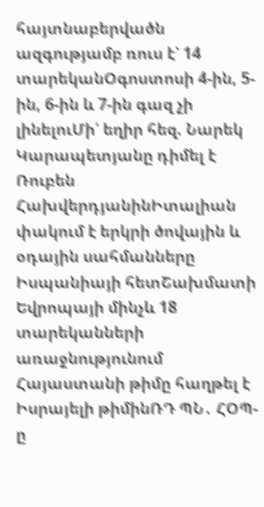հայտնաբերվածն ազգությամբ ռուս է՝ 14 տարեկանՕգոստոսի 4-ին, 5-ին, 6-ին և 7-ին գազ չի լինելուՄի՛ եղիր հեզ. Նարեկ Կարապետյանը դիմել է Ռուբեն ՀախվերդյանինԻտալիան փակում է երկրի ծովային և օդային սահմանները Իսպանիայի հետՇախմատի Եվրոպայի մինչև 18 տարեկանների առաջնությունում Հայաստանի թիմը հաղթել է Իսրայելի թիմինՌԴ ՊՆ․ ՀՕՊ-ը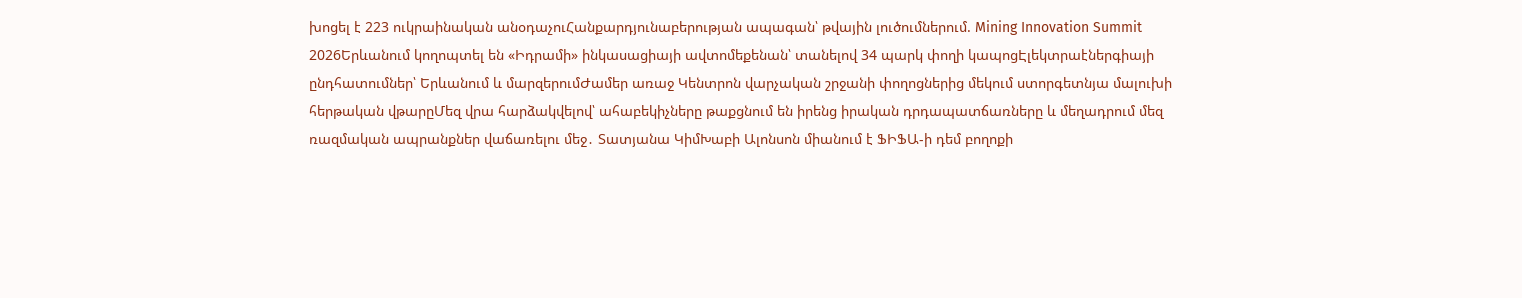խոցել է 223 ուկրաինական անօդաչուՀանքարդյունաբերության ապագան՝ թվային լուծումներում. Mining Innovation Summit 2026Երևանում կողոպտել են «Իդրամի» ինկասացիայի ավտոմեքենան՝ տանելով 34 պարկ փողի կապոցԷլեկտրաէներգիայի ընդհատումներ՝ Երևանում և մարզերումԺամեր առաջ Կենտրոն վարչական շրջանի փողոցներից մեկում ստորգետնյա մալուխի հերթական վթարըՄեզ վրա հարձակվելով՝ ահաբեկիչները թաքցնում են իրենց իրական դրդապատճառները և մեղադրում մեզ ռազմական ապրանքներ վաճառելու մեջ․ Տատյանա ԿիմԽաբի Ալոնսոն միանում է ՖԻՖԱ-ի դեմ բողոքի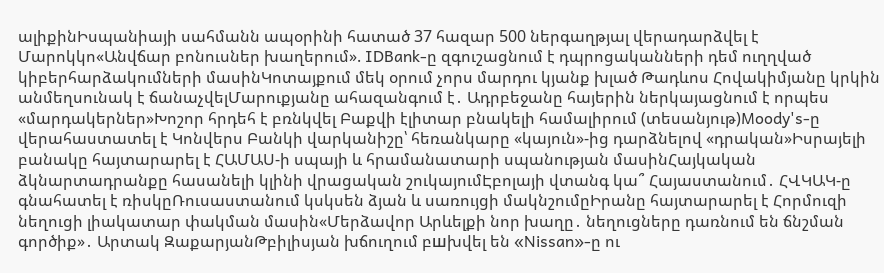ալիքինԻսպանիայի սահմանն ապօրինի հատած 37 հազար 500 ներգաղթյալ վերադարձվել է Մարոկկո«Անվճար բոնուսներ խաղերում». IDBank-ը զգուշացնում է դպրոցականների դեմ ուղղված կիբերհարձակումների մասինԿոտայքում մեկ օրում չորս մարդու կյանք խլած Թադևոս Հովակիմյանը կրկին անմեղսունակ է ճանաչվելՄարուքյանը ահազանգում է․ Ադրբեջանը հայերին ներկայացնում է որպես «մարդակերներ»Խոշոր հրդեհ է բռնկվել Բաքվի էլիտար բնակելի համալիրում (տեսանյութ)Moody's-ը վերահաստատել է Կոնվերս Բանկի վարկանիշը՝ հեռանկարը «կայուն»-ից դարձնելով «դրական»Իսրայելի բանակը հայտարարել է ՀԱՄԱՍ-ի սպայի և հրամանատարի սպանության մասինՀայկական ձկնարտադրանքը հասանելի կլինի վրացական շուկայումԷբոլայի վտանգ կա՞ Հայաստանում․ ՀՎԿԱԿ-ը գնահատել է ռիսկըՌուսաստանում կսկսեն ձյան և սառույցի մակնշումըԻրանը հայտարարել է Հորմուզի նեղուցի լիակատար փակման մասին«Մերձավոր Արևելքի նոր խաղը․ նեղուցները դառնում են ճնշման գործիք»․ Արտակ ԶաքարյանԹբիլիսյան խճուղում բшխվել են «Nissan»-ը ու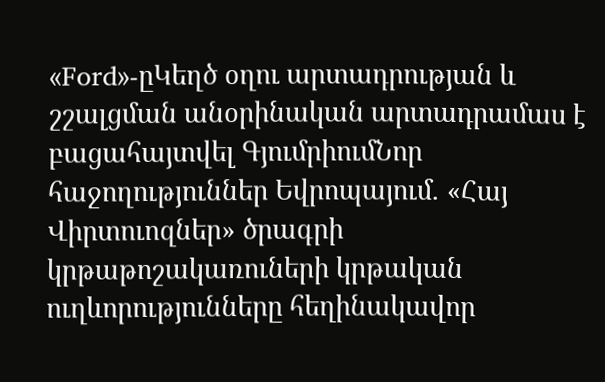«Ford»-ըԿեղծ օղու արտադրության և շշալցման անօրինական արտադրամաս է բացահայտվել ԳյումրիումՆոր հաջողություններ Եվրոպայում․ «Հայ Վիրտուոզներ» ծրագրի կրթաթոշակառուների կրթական ուղևորությունները հեղինակավոր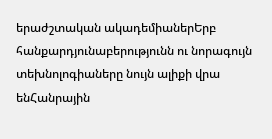երաժշտական ակադեմիաներԵրբ հանքարդյունաբերությունն ու նորագույն տեխնոլոգիաները նույն ալիքի վրա ենՀանրային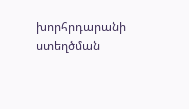խորհրդարանի ստեղծման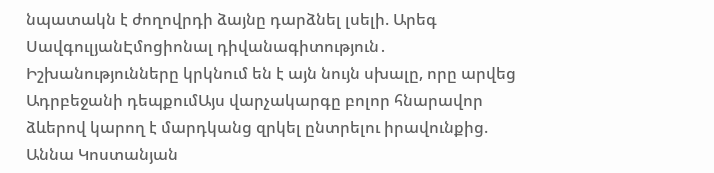նպատակն է ժողովրդի ձայնը դարձնել լսելի. Արեգ ՍավգուլյանԷմոցիոնալ դիվանագիտություն․ Իշխանությունները կրկնում են է այն նույն սխալը, որը արվեց Ադրբեջանի դեպքումԱյս վարչակարգը բոլոր հնարավոր ձևերով կարող է մարդկանց զրկել ընտրելու իրավունքից. Աննա Կոստանյան